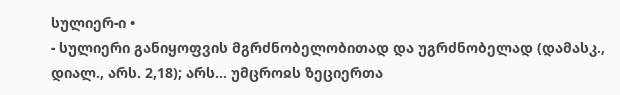სულიერ-ი •
- სულიერი განიყოფვის მგრძნობელობითად და უგრძნობელად (დამასკ., დიალ., არს. 2,18); არს... უმცროჲს ზეციერთა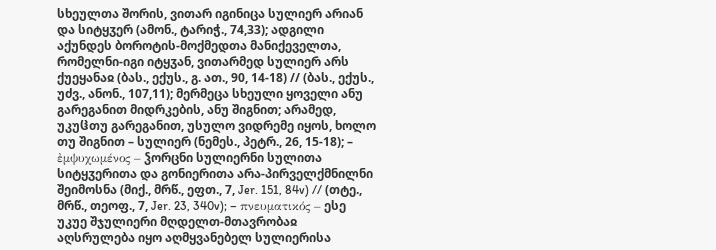სხეულთა შორის, ვითარ იგინიცა სულიერ არიან და სიტყჳერ (ამონ., ტარიჭ., 74,33); ადგილი აქუნდეს ბოროტის-მოქმედთა მანიქეველთა, რომელნი-იგი იტყჳან, ვითარმედ სულიერ არს ქუეყანაჲ (ბას., ექუს., გ. ათ., 90, 14-18) // (ბას., ექუს., უძვ., ანონ., 107,11); მერმეცა სხეული ყოველი ანუ გარეგანით მიდრკების, ანუ შიგნით; არამედ, უკუჱთუ გარეგანით, უსულო ვიდრემე იყოს, ხოლო თუ შიგნით – სულიერ (ნემეს., პეტრ., 26, 15-18); – ἐμψυχωμένος – ჴორცნი სულიერნი სულითა სიტყჳერითა და გონიერითა არა-პირველქმნილნი შეიმოსნა (მიქ., მრწ., ეფთ., 7, Jer. 151, 84v) // (თტე., მრწ., თეოფ., 7, Jer. 23, 340v); – πνευματικός – ესე უკუე შჯულიერი მღდელთ-მთავრობაჲ აღსრულება იყო აღმყვანებელ სულიერისა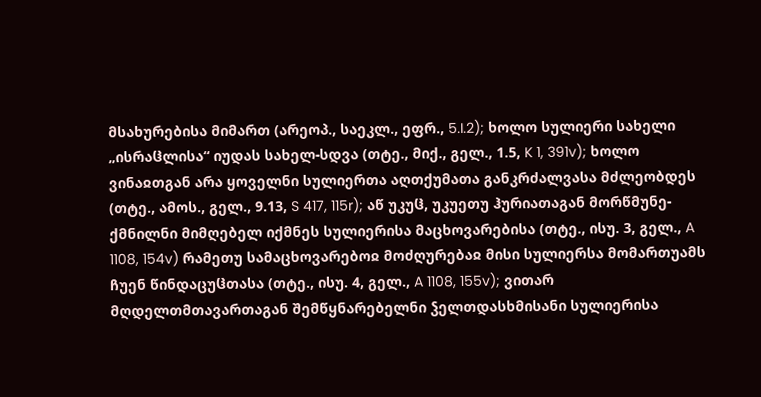მსახურებისა მიმართ (არეოპ., საეკლ., ეფრ., 5.I.2); ხოლო სულიერი სახელი „ისრაჱლისა“ იუდას სახელ-სდვა (თტე., მიქ., გელ., 1.5, K 1, 391v); ხოლო ვინაჲთგან არა ყოველნი სულიერთა აღთქუმათა განკრძალვასა მძლეობდეს (თტე., ამოს., გელ., 9.13, S 417, 115r); აწ უკუჱ, უკუეთუ ჰურიათაგან მორწმუნე-ქმნილნი მიმღებელ იქმნეს სულიერისა მაცხოვარებისა (თტე., ისუ. 3, გელ., A 1108, 154v) რამეთუ სამაცხოვარებოჲ მოძღურებაჲ მისი სულიერსა მომართუამს ჩუენ წინდაცუჱთასა (თტე., ისუ. 4, გელ., A 1108, 155v); ვითარ მღდელთმთავართაგან შემწყნარებელნი ჴელთდასხმისანი სულიერისა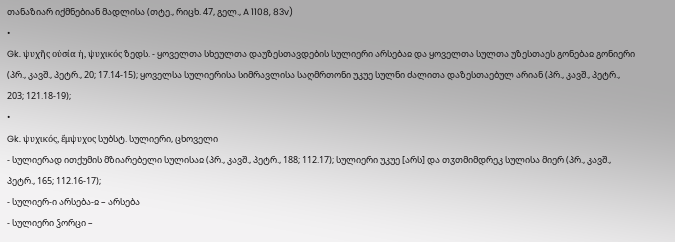თანაზიარ იქმნებიან მადლისა (თტე., რიცხ. 47, გელ., A 1108, 83v)
•
Gk. ψυχῆς οὐσία ἡ, ψυχικός ზედს. - ყოველთა სხეულთა დაუზესთავდების სულიერი არსებაჲ და ყოველთა სულთა უზესთაეს გონებაჲ გონიერი (პრ., კავშ., პეტრ., 20; 17.14-15); ყოველსა სულიერისა სიმრავლისა საღმრთონი უკუე სულნი ძალითა დაზესთაებულ არიან (პრ., კავშ., პეტრ., 203; 121.18-19);
•
Gk. ψυχικός, ἔμψυχος სუბსტ. სულიერი, ცხოველი
- სულიერად ითქუმის მზიარებელი სულისაჲ (პრ., კავშ., პეტრ., 188; 112.17); სულიერი უკუე [არს] და თჳთმიმდრეკ სულისა მიერ (პრ., კავშ., პეტრ., 165; 112.16-17);
- სულიერ-ი არსება-ჲ – არსება
- სულიერი ჴორცი –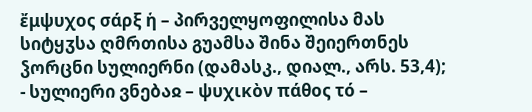ἔμψυχος σάρξ ἡ – პირველყოფილისა მას სიტყჳსა ღმრთისა გუამსა შინა შეიერთნეს ჴორცნი სულიერნი (დამასკ., დიალ., არს. 53,4);
- სულიერი ვნებაჲ – ψυχικὸν πάθος τό –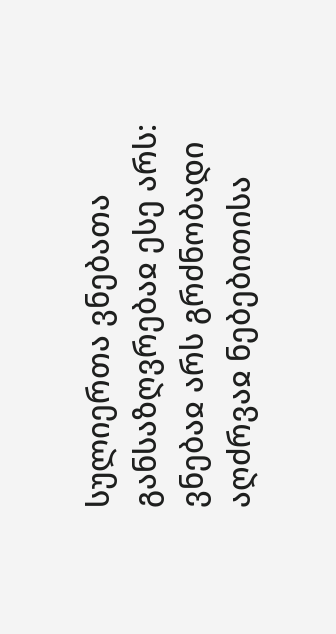სულიერთა ვნებათა განსაზღვრებაჲ ესე არს: ვნებაჲ არს გრძნობადი აღძრვაჲ ნებებითისა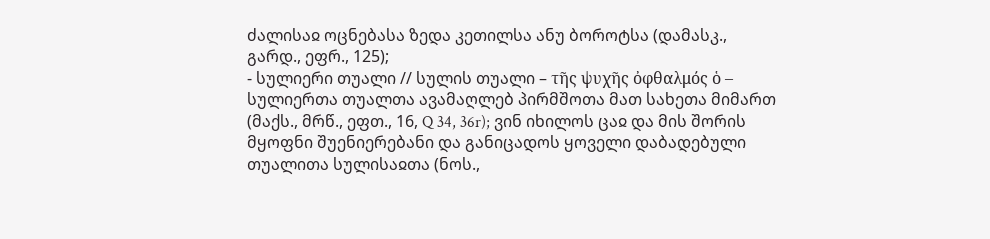ძალისაჲ ოცნებასა ზედა კეთილსა ანუ ბოროტსა (დამასკ., გარდ., ეფრ., 125);
- სულიერი თუალი // სულის თუალი – τῆς ψυχῆς ὀφθαλμός ὁ – სულიერთა თუალთა ავამაღლებ პირმშოთა მათ სახეთა მიმართ (მაქს., მრწ., ეფთ., 16, Q 34, 36r); ვინ იხილოს ცაჲ და მის შორის მყოფნი შუენიერებანი და განიცადოს ყოველი დაბადებული თუალითა სულისაჲთა (ნოს.,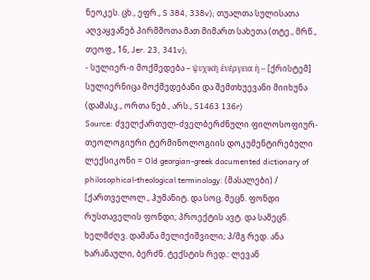ნეოკეს. ცხ., ეფრ., S 384, 338v); თუალთა სულისათა აღვაყვანებ პირმშოთა მათ მიმართ სახეთა (თტე., მრწ., თეოფ., 16, Jer. 23, 341v);
- სულიერ-ი მოქმედება – ψυχικὴ ἐνέργεια ἡ – [ქრისტემ] სულიერნიცა მოქმედებანი და შემთხუევანი მიიხუნა (დამასკ., ორთა ნებ., არს., S1463 136r)
Source: ძველქართულ-ძველბერძნული ფილოსოფიურ-თეოლოგიური ტერმინოლოგიის დოკუმენტირებული ლექსიკონი = Old georgian-greek documented dictionary of philosophical-theological terminology: (მასალები) / [ქართველოლ., ჰუმანიტ. და სოც. მეცნ. ფონდი რუსთაველის ფონდი; პროექტის ავტ. და სამეცნ. ხელმძღვ. დამანა მელიქიშვილი; პ/მგ რედ. ანა ხარანაული, ბერძნ. ტექსტის რედ.: ლევან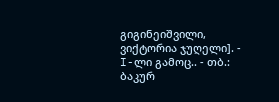გიგინეიშვილი, ვიქტორია ჯუღელი]. - I-ლი გამოც.. - თბ.: ბაკურ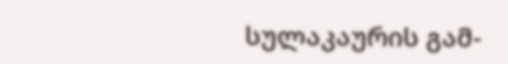სულაკაურის გამ-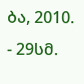ბა, 2010. - 29სმ.